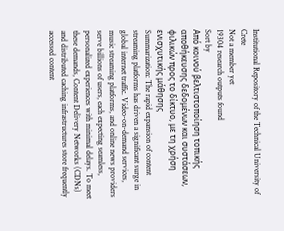Institutional Repository of the Technical University of Crete
Not a member yet
19304 research outputs found
Sort by
Από κοινού βελτιστοποίηση τοπικής αποθήκευσης δεδομένων και συστάσεων, φιλικών προς το δίκτυο, με τη χρήση ενισχυτικής μάθησης
Summarization: The rapid expansion of content streaming platforms has driven a significant surge in global internet traffic. Video-on-demand services, music streaming platforms, and online news providers serve billions of users, each expecting seamless, personalized experiences with minimal delays. To meet these demands, Content Delivery Networks (CDNs) and distributed caching infrastructures store frequently accessed content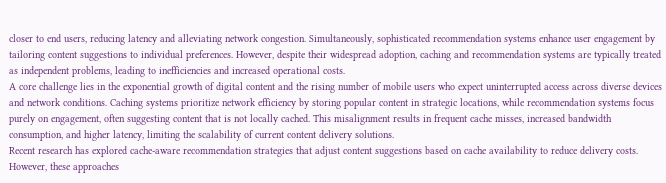closer to end users, reducing latency and alleviating network congestion. Simultaneously, sophisticated recommendation systems enhance user engagement by tailoring content suggestions to individual preferences. However, despite their widespread adoption, caching and recommendation systems are typically treated as independent problems, leading to inefficiencies and increased operational costs.
A core challenge lies in the exponential growth of digital content and the rising number of mobile users who expect uninterrupted access across diverse devices and network conditions. Caching systems prioritize network efficiency by storing popular content in strategic locations, while recommendation systems focus purely on engagement, often suggesting content that is not locally cached. This misalignment results in frequent cache misses, increased bandwidth consumption, and higher latency, limiting the scalability of current content delivery solutions.
Recent research has explored cache-aware recommendation strategies that adjust content suggestions based on cache availability to reduce delivery costs. However, these approaches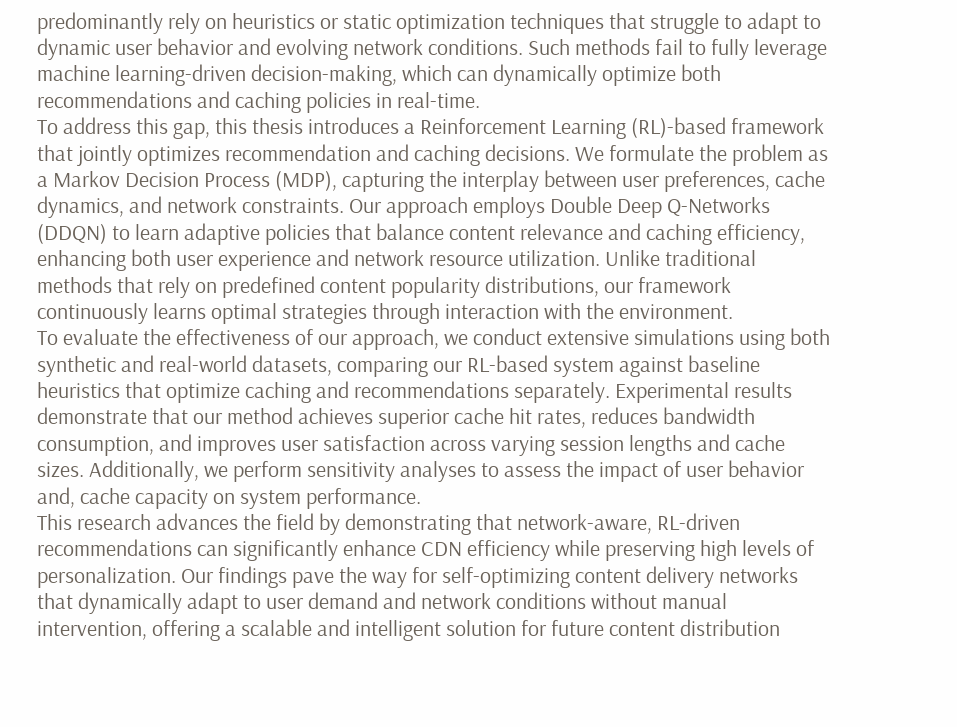predominantly rely on heuristics or static optimization techniques that struggle to adapt to dynamic user behavior and evolving network conditions. Such methods fail to fully leverage machine learning-driven decision-making, which can dynamically optimize both recommendations and caching policies in real-time.
To address this gap, this thesis introduces a Reinforcement Learning (RL)-based framework that jointly optimizes recommendation and caching decisions. We formulate the problem as a Markov Decision Process (MDP), capturing the interplay between user preferences, cache dynamics, and network constraints. Our approach employs Double Deep Q-Networks (DDQN) to learn adaptive policies that balance content relevance and caching efficiency, enhancing both user experience and network resource utilization. Unlike traditional methods that rely on predefined content popularity distributions, our framework continuously learns optimal strategies through interaction with the environment.
To evaluate the effectiveness of our approach, we conduct extensive simulations using both synthetic and real-world datasets, comparing our RL-based system against baseline heuristics that optimize caching and recommendations separately. Experimental results demonstrate that our method achieves superior cache hit rates, reduces bandwidth consumption, and improves user satisfaction across varying session lengths and cache sizes. Additionally, we perform sensitivity analyses to assess the impact of user behavior and, cache capacity on system performance.
This research advances the field by demonstrating that network-aware, RL-driven recommendations can significantly enhance CDN efficiency while preserving high levels of personalization. Our findings pave the way for self-optimizing content delivery networks that dynamically adapt to user demand and network conditions without manual intervention, offering a scalable and intelligent solution for future content distribution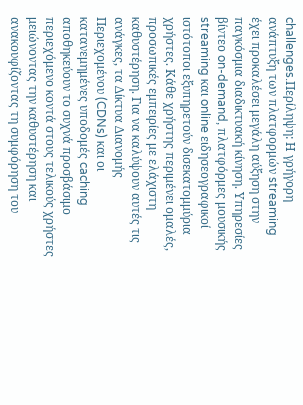challenges.Περίληψη: Η γρήγορη ανάπτυξη των πλατφορμών streaming έχει προκαλέσει μεγάλη αύξηση στην παγκόσμια διαδικτυακή κίνηση. Υπηρεσίες βίντεο on-demand, πλατφόρμες μουσικής streaming και online ειδησεογραφικοί ιστότοποι εξυπηρετούν δισεκατομμύρια χρήστες. Κάθε χρήστης περιμένει ομαλές, προσωπικές εμπειρίες με ελάχιστη καθυστέρηση. Για να καλύψουν αυτές τις ανάγκες, τα Δίκτυα Διανομής Περιεχομένου (CDNs) και οι κατανεμημένες υποδομές caching αποθηκεύουν το συχνά προσβάσιμο περιεχόμενο κοντά στους τελικούς χρήστες μειώνοντας την καθυστέρηση και ανακουφίζοντας τη συμφόρηση του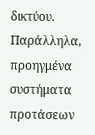δικτύου. Παράλληλα, προηγμένα συστήματα προτάσεων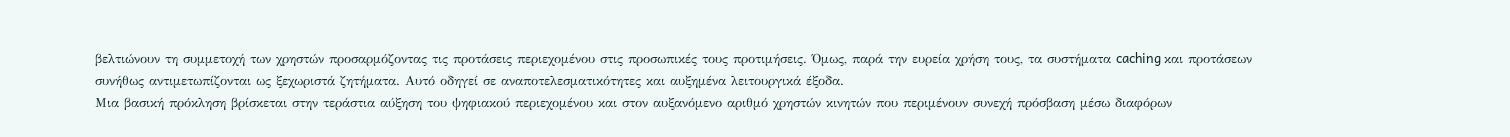βελτιώνουν τη συμμετοχή των χρηστών προσαρμόζοντας τις προτάσεις περιεχομένου στις προσωπικές τους προτιμήσεις. Όμως, παρά την ευρεία χρήση τους, τα συστήματα caching και προτάσεων συνήθως αντιμετωπίζονται ως ξεχωριστά ζητήματα. Αυτό οδηγεί σε αναποτελεσματικότητες και αυξημένα λειτουργικά έξοδα.
Μια βασική πρόκληση βρίσκεται στην τεράστια αύξηση του ψηφιακού περιεχομένου και στον αυξανόμενο αριθμό χρηστών κινητών που περιμένουν συνεχή πρόσβαση μέσω διαφόρων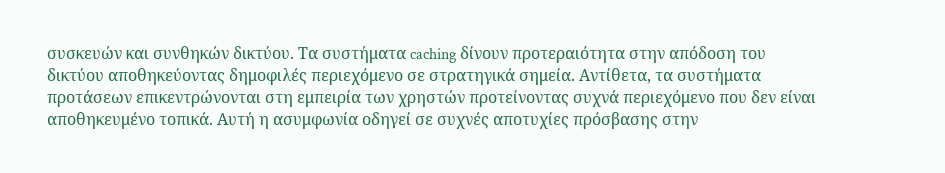συσκευών και συνθηκών δικτύου. Τα συστήματα caching δίνουν προτεραιότητα στην απόδοση του δικτύου αποθηκεύοντας δημοφιλές περιεχόμενο σε στρατηγικά σημεία. Αντίθετα, τα συστήματα προτάσεων επικεντρώνονται στη εμπειρία των χρηστών προτείνοντας συχνά περιεχόμενο που δεν είναι αποθηκευμένο τοπικά. Αυτή η ασυμφωνία οδηγεί σε συχνές αποτυχίες πρόσβασης στην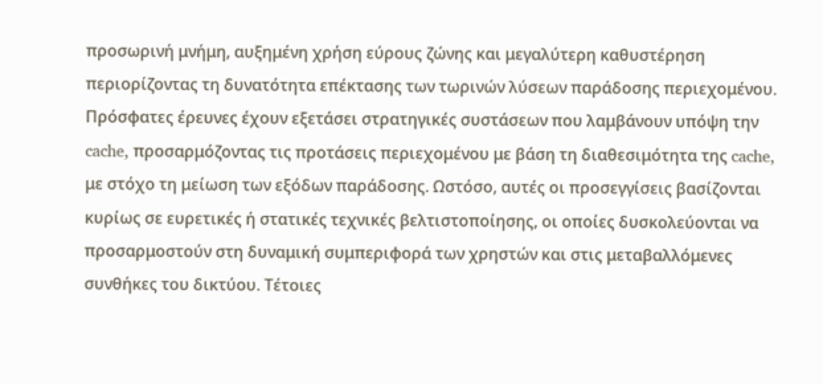προσωρινή μνήμη, αυξημένη χρήση εύρους ζώνης και μεγαλύτερη καθυστέρηση περιορίζοντας τη δυνατότητα επέκτασης των τωρινών λύσεων παράδοσης περιεχομένου.
Πρόσφατες έρευνες έχουν εξετάσει στρατηγικές συστάσεων που λαμβάνουν υπόψη την cache, προσαρμόζοντας τις προτάσεις περιεχομένου με βάση τη διαθεσιμότητα της cache, με στόχο τη μείωση των εξόδων παράδοσης. Ωστόσο, αυτές οι προσεγγίσεις βασίζονται κυρίως σε ευρετικές ή στατικές τεχνικές βελτιστοποίησης, οι οποίες δυσκολεύονται να προσαρμοστούν στη δυναμική συμπεριφορά των χρηστών και στις μεταβαλλόμενες συνθήκες του δικτύου. Τέτοιες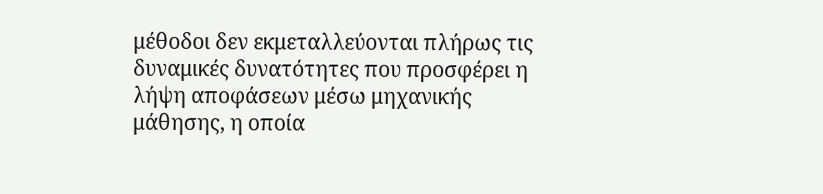μέθοδοι δεν εκμεταλλεύονται πλήρως τις δυναμικές δυνατότητες που προσφέρει η λήψη αποφάσεων μέσω μηχανικής μάθησης, η οποία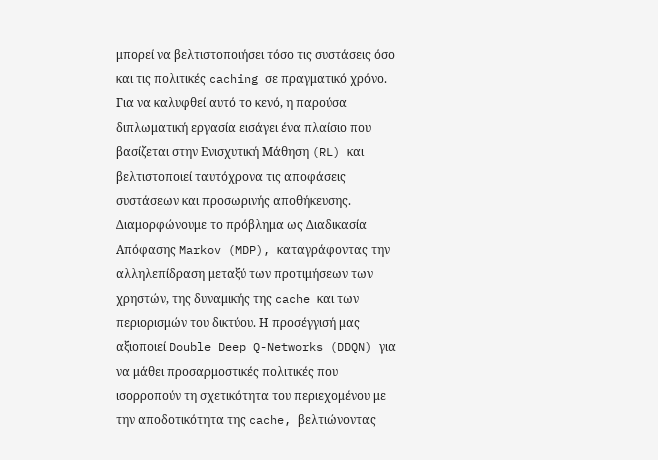μπορεί να βελτιστοποιήσει τόσο τις συστάσεις όσο και τις πολιτικές caching σε πραγματικό χρόνο.
Για να καλυφθεί αυτό το κενό, η παρούσα διπλωματική εργασία εισάγει ένα πλαίσιο που βασίζεται στην Ενισχυτική Μάθηση (RL) και βελτιστοποιεί ταυτόχρονα τις αποφάσεις συστάσεων και προσωρινής αποθήκευσης. Διαμορφώνουμε το πρόβλημα ως Διαδικασία Απόφασης Markov (MDP), καταγράφοντας την αλληλεπίδραση μεταξύ των προτιμήσεων των χρηστών, της δυναμικής της cache και των περιορισμών του δικτύου. Η προσέγγισή μας αξιοποιεί Double Deep Q-Networks (DDQN) για να μάθει προσαρμοστικές πολιτικές που ισορροπούν τη σχετικότητα του περιεχομένου με την αποδοτικότητα της cache, βελτιώνοντας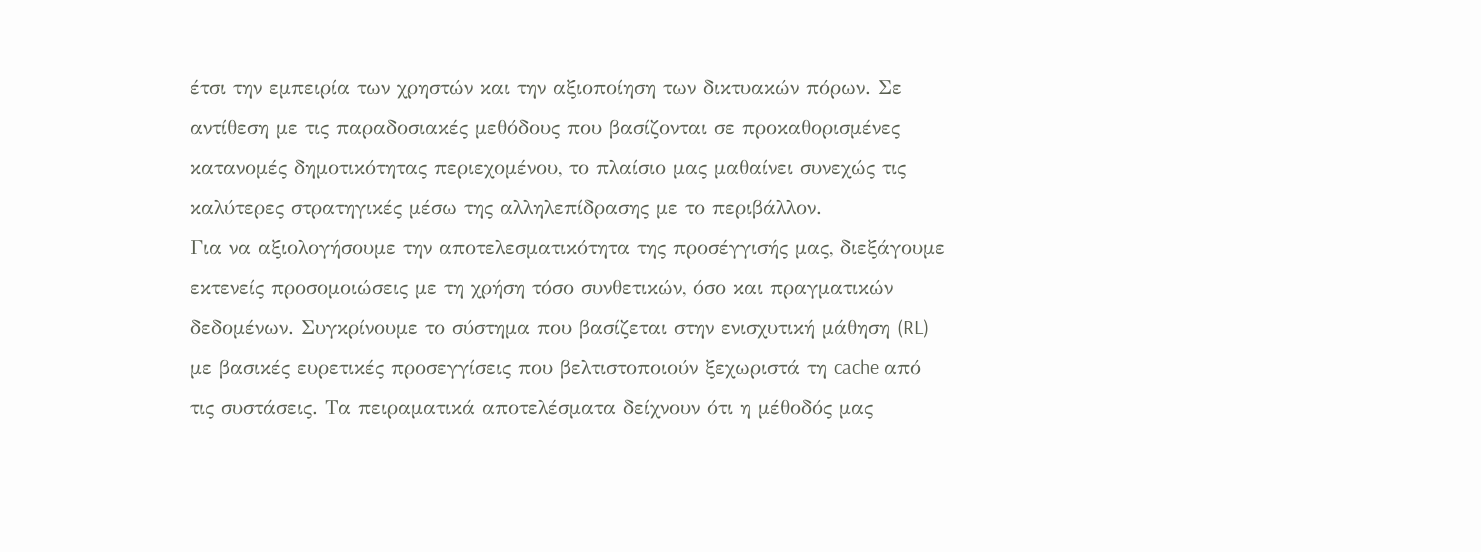έτσι την εμπειρία των χρηστών και την αξιοποίηση των δικτυακών πόρων. Σε αντίθεση με τις παραδοσιακές μεθόδους που βασίζονται σε προκαθορισμένες κατανομές δημοτικότητας περιεχομένου, το πλαίσιο μας μαθαίνει συνεχώς τις καλύτερες στρατηγικές μέσω της αλληλεπίδρασης με το περιβάλλον.
Για να αξιολογήσουμε την αποτελεσματικότητα της προσέγγισής μας, διεξάγουμε εκτενείς προσομοιώσεις με τη χρήση τόσο συνθετικών, όσο και πραγματικών δεδομένων. Συγκρίνουμε το σύστημα που βασίζεται στην ενισχυτική μάθηση (RL) με βασικές ευρετικές προσεγγίσεις που βελτιστοποιούν ξεχωριστά τη cache από τις συστάσεις. Τα πειραματικά αποτελέσματα δείχνουν ότι η μέθοδός μας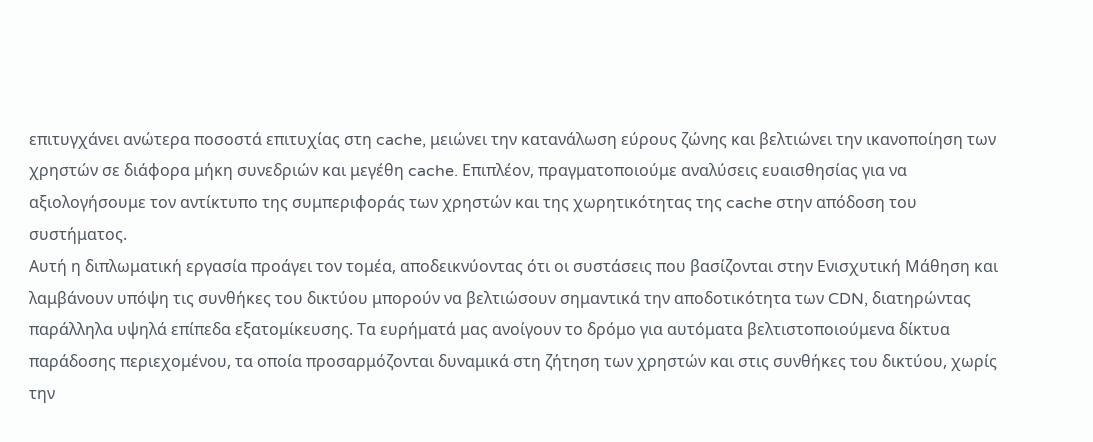επιτυγχάνει ανώτερα ποσοστά επιτυχίας στη cache, μειώνει την κατανάλωση εύρους ζώνης και βελτιώνει την ικανοποίηση των χρηστών σε διάφορα μήκη συνεδριών και μεγέθη cache. Επιπλέον, πραγματοποιούμε αναλύσεις ευαισθησίας για να αξιολογήσουμε τον αντίκτυπο της συμπεριφοράς των χρηστών και της χωρητικότητας της cache στην απόδοση του συστήματος.
Αυτή η διπλωματική εργασία προάγει τον τομέα, αποδεικνύοντας ότι οι συστάσεις που βασίζονται στην Ενισχυτική Μάθηση και λαμβάνουν υπόψη τις συνθήκες του δικτύου μπορούν να βελτιώσουν σημαντικά την αποδοτικότητα των CDN, διατηρώντας παράλληλα υψηλά επίπεδα εξατομίκευσης. Τα ευρήματά μας ανοίγουν το δρόμο για αυτόματα βελτιστοποιούμενα δίκτυα παράδοσης περιεχομένου, τα οποία προσαρμόζονται δυναμικά στη ζήτηση των χρηστών και στις συνθήκες του δικτύου, χωρίς την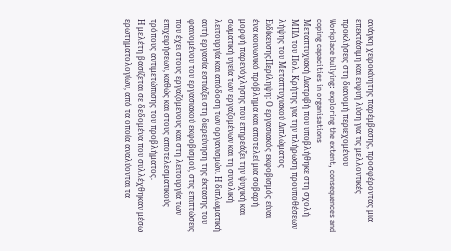ανάγκη χειροκίνητης παρέμβασης, προσφέροντας μια επεκτάσιμη και ευφυή λύση για τις μελλοντικές προκλήσεις στη διανομή περιεχομένου
Workplace bullying: exploring the extent, consequences and coping capacities in organisations
Μεταπτυχιακή Διατριβή που υποβλήθηκε στη σχολή ΜΠΔ του Πολ. Κρήτης για την πλήρωση προυποθέσεων λήψης του Μεταπτυχιακού Διπλώματος ΕιδίκευσηςΠερίληψη: Ο εργασιακός εκφοβισμός είναι ένα κοινωνικό πρόβλημα και αποτελεί μια σοβαρή μορφή παρενόχλησης που επηρεάζει την ψυχική και σωματική υγεία των εργαζομένων και τη συνολική λειτουργία και απόδοση των οργανισμών. Η διπλωματική αυτή εργασία εστιάζει στη διερεύνηση της έκτασης του φαινομένου του εργασιακού εκφοβισμού, στις επιπτώσεις που έχει στους εργαζόμενους και στη λειτουργία των επιχειρήσεων, καθώς και στους αποτελεσματικούς τρόπους αντιμετώπισης του προβλήματος.
Η μελέτη βασίζεται σε δεδομένα που συλλέχθηκαν μέσω ερωτηματολογίων, από τα οποία αναλύονται τα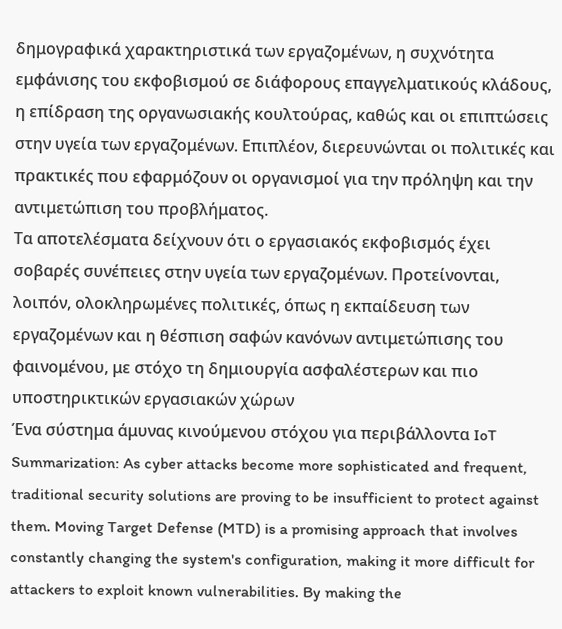δημογραφικά χαρακτηριστικά των εργαζομένων, η συχνότητα εμφάνισης του εκφοβισμού σε διάφορους επαγγελματικούς κλάδους, η επίδραση της οργανωσιακής κουλτούρας, καθώς και οι επιπτώσεις στην υγεία των εργαζομένων. Επιπλέον, διερευνώνται οι πολιτικές και πρακτικές που εφαρμόζουν οι οργανισμοί για την πρόληψη και την αντιμετώπιση του προβλήματος.
Τα αποτελέσματα δείχνουν ότι ο εργασιακός εκφοβισμός έχει σοβαρές συνέπειες στην υγεία των εργαζομένων. Προτείνονται, λοιπόν, ολοκληρωμένες πολιτικές, όπως η εκπαίδευση των εργαζομένων και η θέσπιση σαφών κανόνων αντιμετώπισης του φαινομένου, με στόχο τη δημιουργία ασφαλέστερων και πιο υποστηρικτικών εργασιακών χώρων
Ένα σύστημα άμυνας κινούμενου στόχου για περιβάλλοντα IoT
Summarization: As cyber attacks become more sophisticated and frequent, traditional security solutions are proving to be insufficient to protect against them. Moving Target Defense (MTD) is a promising approach that involves constantly changing the system's configuration, making it more difficult for attackers to exploit known vulnerabilities. By making the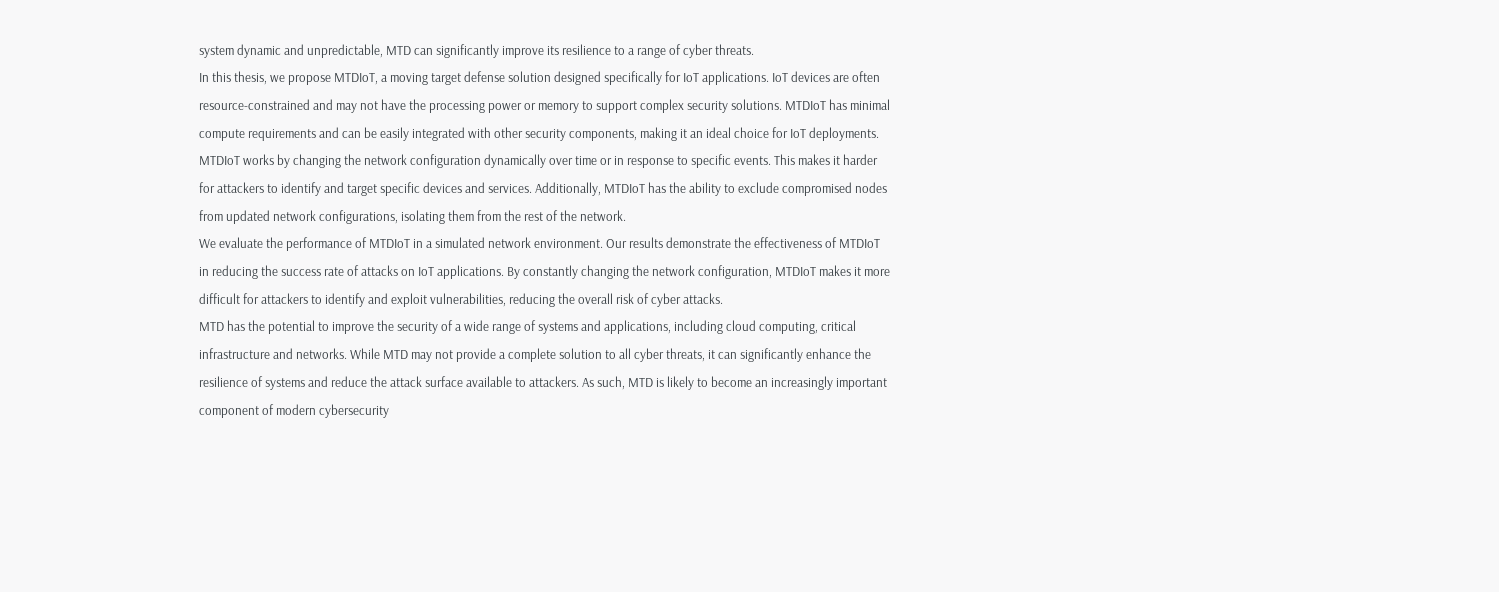system dynamic and unpredictable, MTD can significantly improve its resilience to a range of cyber threats.
In this thesis, we propose MTDIoT, a moving target defense solution designed specifically for IoT applications. IoT devices are often resource-constrained and may not have the processing power or memory to support complex security solutions. MTDIoT has minimal compute requirements and can be easily integrated with other security components, making it an ideal choice for IoT deployments.
MTDIoT works by changing the network configuration dynamically over time or in response to specific events. This makes it harder for attackers to identify and target specific devices and services. Additionally, MTDIoT has the ability to exclude compromised nodes from updated network configurations, isolating them from the rest of the network.
We evaluate the performance of MTDIoT in a simulated network environment. Our results demonstrate the effectiveness of MTDIoT in reducing the success rate of attacks on IoT applications. By constantly changing the network configuration, MTDIoT makes it more difficult for attackers to identify and exploit vulnerabilities, reducing the overall risk of cyber attacks.
MTD has the potential to improve the security of a wide range of systems and applications, including cloud computing, critical infrastructure and networks. While MTD may not provide a complete solution to all cyber threats, it can significantly enhance the resilience of systems and reduce the attack surface available to attackers. As such, MTD is likely to become an increasingly important component of modern cybersecurity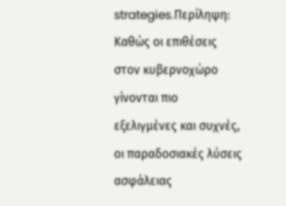strategies.Περίληψη: Καθώς οι επιθέσεις στον κυβερνοχώρο γίνονται πιο εξελιγμένες και συχνές, οι παραδοσιακές λύσεις ασφάλειας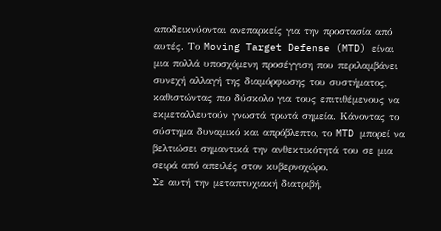αποδεικνύονται ανεπαρκείς για την προστασία από αυτές. Το Moving Target Defense (MTD) είναι μια πολλά υποσχόμενη προσέγγιση που περιλαμβάνει συνεχή αλλαγή της διαμόρφωσης του συστήματος, καθιστώντας πιο δύσκολο για τους επιτιθέμενους να εκμεταλλευτούν γνωστά τρωτά σημεία. Κάνοντας το σύστημα δυναμικό και απρόβλεπτο, το MTD μπορεί να βελτιώσει σημαντικά την ανθεκτικότητά του σε μια σειρά από απειλές στον κυβερνοχώρο.
Σε αυτή την μεταπτυχιακή διατριβή,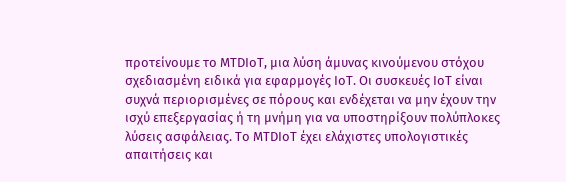προτείνουμε το MTDIoT, μια λύση άμυνας κινούμενου στόχου σχεδιασμένη ειδικά για εφαρμογές IoT. Οι συσκευές IoT είναι συχνά περιορισμένες σε πόρους και ενδέχεται να μην έχουν την ισχύ επεξεργασίας ή τη μνήμη για να υποστηρίξουν πολύπλοκες λύσεις ασφάλειας. Το MTDIoT έχει ελάχιστες υπολογιστικές απαιτήσεις και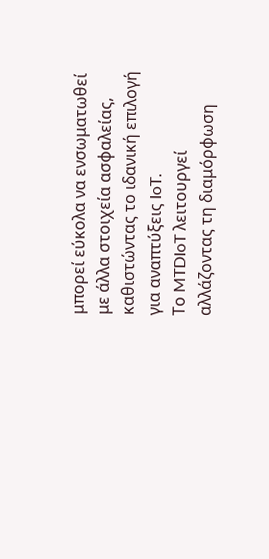μπορεί εύκολα να ενσωματωθεί με άλλα στοιχεία ασφαλείας, καθιστώντας το ιδανική επιλογή για αναπτύξεις IoT.
Το MTDIoT λειτουργεί αλλάζοντας τη διαμόρφωση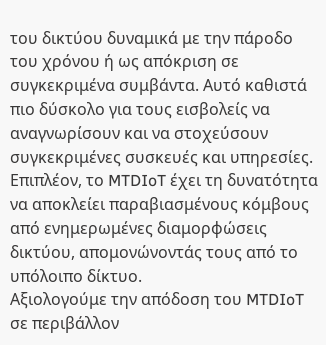του δικτύου δυναμικά με την πάροδο του χρόνου ή ως απόκριση σε συγκεκριμένα συμβάντα. Αυτό καθιστά πιο δύσκολο για τους εισβολείς να αναγνωρίσουν και να στοχεύσουν συγκεκριμένες συσκευές και υπηρεσίες. Επιπλέον, το MTDIoT έχει τη δυνατότητα να αποκλείει παραβιασμένους κόμβους από ενημερωμένες διαμορφώσεις δικτύου, απομονώνοντάς τους από το υπόλοιπο δίκτυο.
Αξιολογούμε την απόδοση του MTDIoT σε περιβάλλον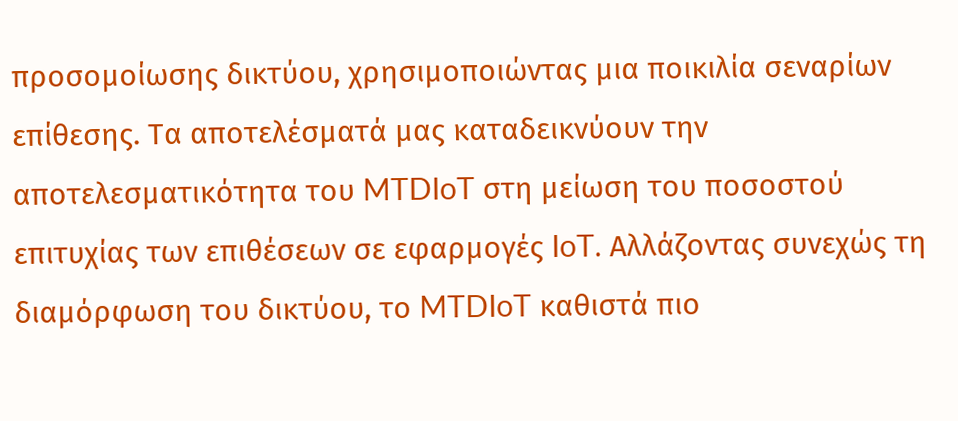προσομοίωσης δικτύου, χρησιμοποιώντας μια ποικιλία σεναρίων επίθεσης. Τα αποτελέσματά μας καταδεικνύουν την αποτελεσματικότητα του MTDIoT στη μείωση του ποσοστού επιτυχίας των επιθέσεων σε εφαρμογές IoT. Αλλάζοντας συνεχώς τη διαμόρφωση του δικτύου, το MTDIoT καθιστά πιο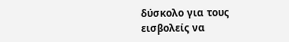δύσκολο για τους εισβολείς να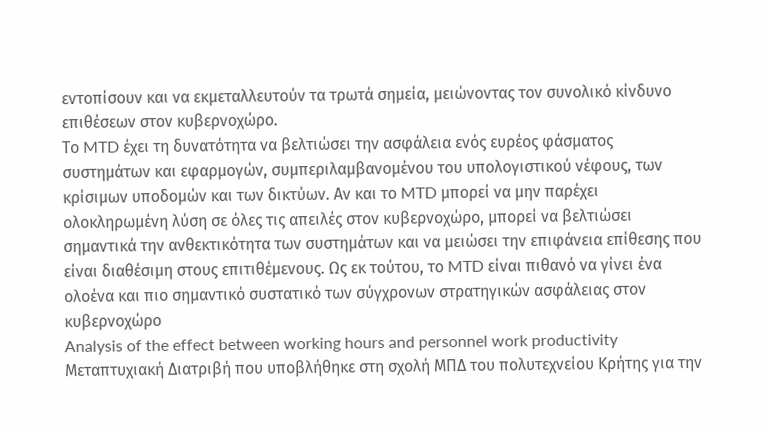εντοπίσουν και να εκμεταλλευτούν τα τρωτά σημεία, μειώνοντας τον συνολικό κίνδυνο επιθέσεων στον κυβερνοχώρο.
Το MTD έχει τη δυνατότητα να βελτιώσει την ασφάλεια ενός ευρέος φάσματος συστημάτων και εφαρμογών, συμπεριλαμβανομένου του υπολογιστικού νέφους, των κρίσιμων υποδομών και των δικτύων. Αν και το MTD μπορεί να μην παρέχει ολοκληρωμένη λύση σε όλες τις απειλές στον κυβερνοχώρο, μπορεί να βελτιώσει σημαντικά την ανθεκτικότητα των συστημάτων και να μειώσει την επιφάνεια επίθεσης που είναι διαθέσιμη στους επιτιθέμενους. Ως εκ τούτου, το MTD είναι πιθανό να γίνει ένα ολοένα και πιο σημαντικό συστατικό των σύγχρονων στρατηγικών ασφάλειας στον κυβερνοχώρο
Analysis of the effect between working hours and personnel work productivity
Μεταπτυχιακή Διατριβή που υποβλήθηκε στη σχολή ΜΠΔ του πολυτεχνείου Κρήτης για την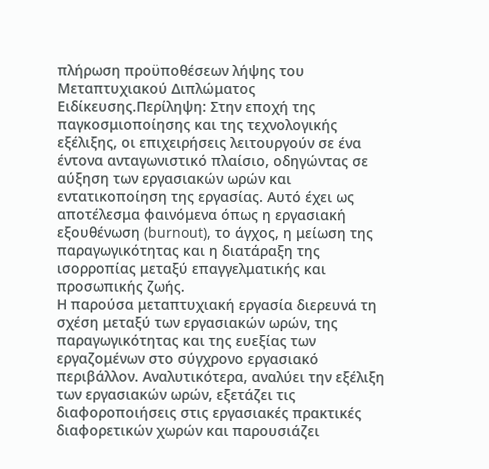πλήρωση προϋποθέσεων λήψης του Μεταπτυχιακού Διπλώματος Ειδίκευσης.Περίληψη: Στην εποχή της παγκοσμιοποίησης και της τεχνολογικής εξέλιξης, οι επιχειρήσεις λειτουργούν σε ένα έντονα ανταγωνιστικό πλαίσιο, οδηγώντας σε αύξηση των εργασιακών ωρών και εντατικοποίηση της εργασίας. Αυτό έχει ως αποτέλεσμα φαινόμενα όπως η εργασιακή εξουθένωση (burnout), το άγχος, η μείωση της παραγωγικότητας και η διατάραξη της ισορροπίας μεταξύ επαγγελματικής και προσωπικής ζωής.
Η παρούσα μεταπτυχιακή εργασία διερευνά τη σχέση μεταξύ των εργασιακών ωρών, της παραγωγικότητας και της ευεξίας των εργαζομένων στο σύγχρονο εργασιακό περιβάλλον. Αναλυτικότερα, αναλύει την εξέλιξη των εργασιακών ωρών, εξετάζει τις διαφοροποιήσεις στις εργασιακές πρακτικές διαφορετικών χωρών και παρουσιάζει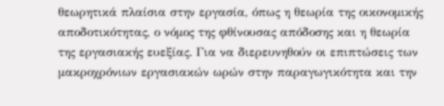θεωρητικά πλαίσια στην εργασία, όπως η θεωρία της οικονομικής αποδοτικότητας, ο νόμος της φθίνουσας απόδοσης και η θεωρία της εργασιακής ευεξίας. Για να διερευνηθούν οι επιπτώσεις των μακροχρόνιων εργασιακών ωρών στην παραγωγικότητα και την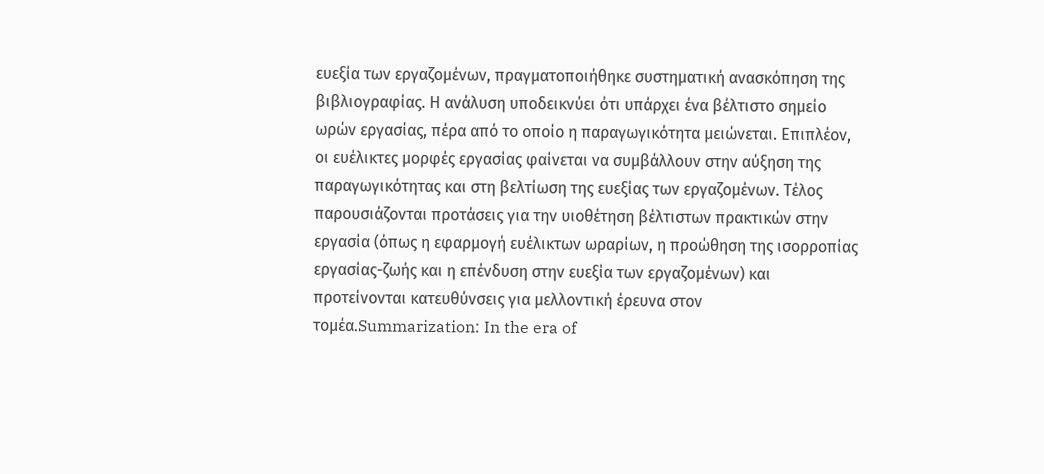ευεξία των εργαζομένων, πραγματοποιήθηκε συστηματική ανασκόπηση της βιβλιογραφίας. Η ανάλυση υποδεικνύει ότι υπάρχει ένα βέλτιστο σημείο ωρών εργασίας, πέρα από το οποίο η παραγωγικότητα μειώνεται. Επιπλέον, οι ευέλικτες μορφές εργασίας φαίνεται να συμβάλλουν στην αύξηση της παραγωγικότητας και στη βελτίωση της ευεξίας των εργαζομένων. Τέλος παρουσιάζονται προτάσεις για την υιοθέτηση βέλτιστων πρακτικών στην εργασία (όπως η εφαρμογή ευέλικτων ωραρίων, η προώθηση της ισορροπίας εργασίας-ζωής και η επένδυση στην ευεξία των εργαζομένων) και προτείνονται κατευθύνσεις για μελλοντική έρευνα στον τομέα.Summarization: In the era of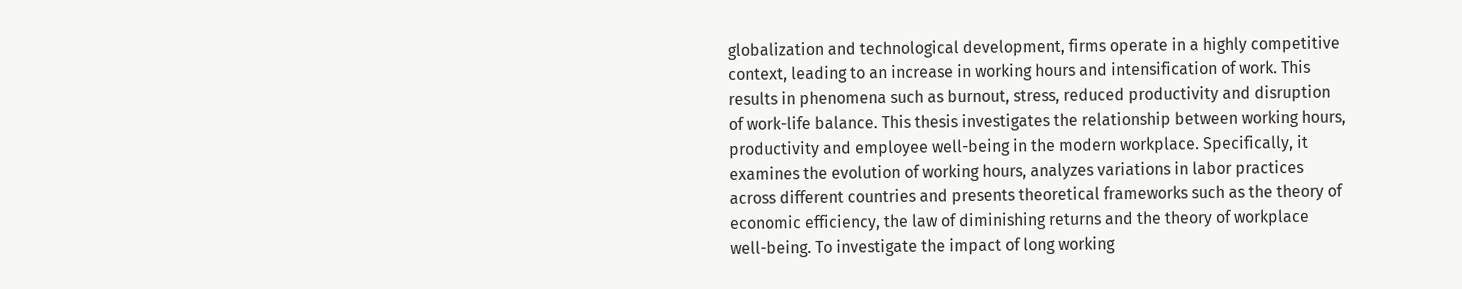globalization and technological development, firms operate in a highly competitive context, leading to an increase in working hours and intensification of work. This results in phenomena such as burnout, stress, reduced productivity and disruption of work-life balance. This thesis investigates the relationship between working hours, productivity and employee well-being in the modern workplace. Specifically, it examines the evolution of working hours, analyzes variations in labor practices across different countries and presents theoretical frameworks such as the theory of economic efficiency, the law of diminishing returns and the theory of workplace well-being. To investigate the impact of long working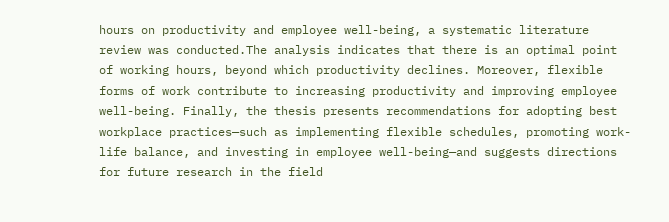hours on productivity and employee well-being, a systematic literature review was conducted.The analysis indicates that there is an optimal point of working hours, beyond which productivity declines. Moreover, flexible forms of work contribute to increasing productivity and improving employee well-being. Finally, the thesis presents recommendations for adopting best workplace practices—such as implementing flexible schedules, promoting work-life balance, and investing in employee well-being—and suggests directions for future research in the field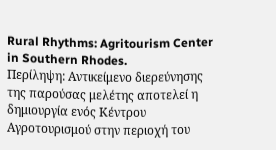Rural Rhythms: Agritourism Center in Southern Rhodes.
Περίληψη: Αντικείμενο διερεύνησης της παρούσας μελέτης αποτελεί η δημιουργία ενός Κέντρου Αγροτουρισμού στην περιοχή του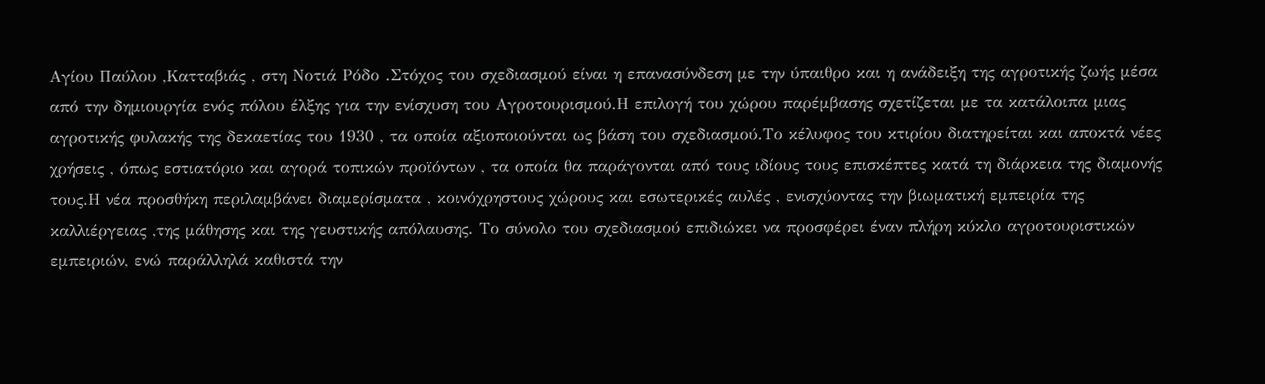Αγίου Παύλου ,Κατταβιάς , στη Νοτιά Ρόδο .Στόχος του σχεδιασμού είναι η επανασύνδεση με την ύπαιθρο και η ανάδειξη της αγροτικής ζωής μέσα από την δημιουργία ενός πόλου έλξης για την ενίσχυση του Αγροτουρισμού.Η επιλογή του χώρου παρέμβασης σχετίζεται με τα κατάλοιπα μιας αγροτικής φυλακής της δεκαετίας του 1930 , τα οποία αξιοποιούνται ως βάση του σχεδιασμού.Το κέλυφος του κτιρίου διατηρείται και αποκτά νέες χρήσεις , όπως εστιατόριο και αγορά τοπικών προϊόντων , τα οποία θα παράγονται από τους ιδίους τους επισκέπτες κατά τη διάρκεια της διαμονής τους.Η νέα προσθήκη περιλαμβάνει διαμερίσματα , κοινόχρηστους χώρους και εσωτερικές αυλές , ενισχύοντας την βιωματική εμπειρία της καλλιέργειας ,της μάθησης και της γευστικής απόλαυσης. Το σύνολο του σχεδιασμού επιδιώκει να προσφέρει έναν πλήρη κύκλο αγροτουριστικών εμπειριών, ενώ παράλληλά καθιστά την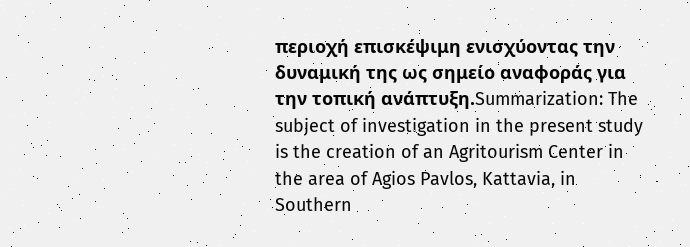περιοχή επισκέψιμη ενισχύοντας την δυναμική της ως σημείο αναφοράς για την τοπική ανάπτυξη.Summarization: The subject of investigation in the present study is the creation of an Agritourism Center in the area of Agios Pavlos, Kattavia, in Southern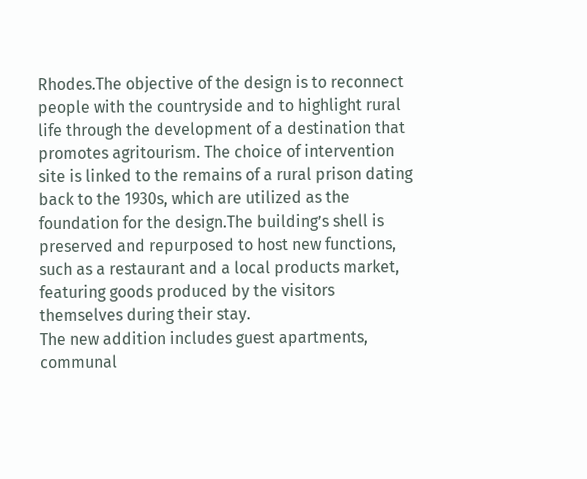Rhodes.The objective of the design is to reconnect people with the countryside and to highlight rural life through the development of a destination that promotes agritourism. The choice of intervention site is linked to the remains of a rural prison dating back to the 1930s, which are utilized as the foundation for the design.The building’s shell is preserved and repurposed to host new functions, such as a restaurant and a local products market, featuring goods produced by the visitors themselves during their stay.
The new addition includes guest apartments, communal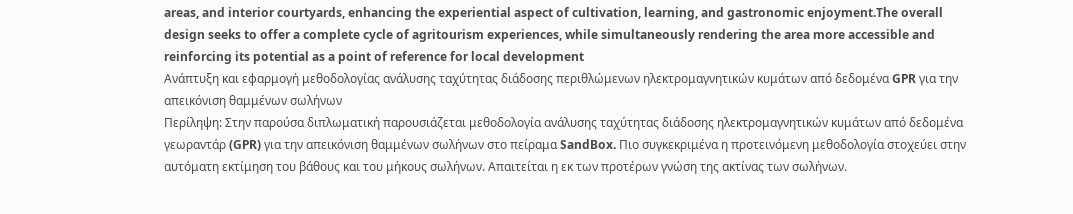areas, and interior courtyards, enhancing the experiential aspect of cultivation, learning, and gastronomic enjoyment.The overall design seeks to offer a complete cycle of agritourism experiences, while simultaneously rendering the area more accessible and reinforcing its potential as a point of reference for local development
Ανάπτυξη και εφαρμογή μεθοδολογίας ανάλυσης ταχύτητας διάδοσης περιθλώμενων ηλεκτρομαγνητικών κυμάτων από δεδομένα GPR για την απεικόνιση θαμμένων σωλήνων
Περίληψη: Στην παρούσα διπλωματική παρουσιάζεται μεθοδολογία ανάλυσης ταχύτητας διάδοσης ηλεκτρομαγνητικών κυμάτων από δεδομένα γεωραντάρ (GPR) για την απεικόνιση θαμμένων σωλήνων στο πείραμα SandBox. Πιο συγκεκριμένα η προτεινόμενη μεθοδολογία στοχεύει στην αυτόματη εκτίμηση του βάθους και του μήκους σωλήνων. Απαιτείται η εκ των προτέρων γνώση της ακτίνας των σωλήνων.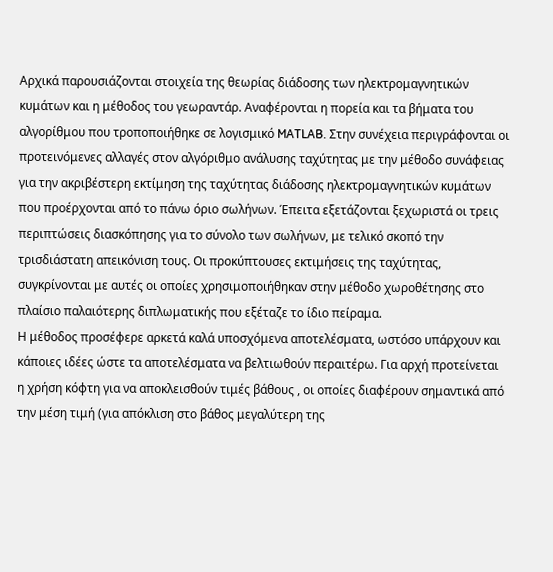Αρχικά παρουσιάζονται στοιχεία της θεωρίας διάδοσης των ηλεκτρομαγνητικών κυμάτων και η μέθοδος του γεωραντάρ. Αναφέρονται η πορεία και τα βήματα του αλγορίθμου που τροποποιήθηκε σε λογισμικό MATLAB. Στην συνέχεια περιγράφονται οι προτεινόμενες αλλαγές στον αλγόριθμο ανάλυσης ταχύτητας με την μέθοδο συνάφειας για την ακριβέστερη εκτίμηση της ταχύτητας διάδοσης ηλεκτρομαγνητικών κυμάτων που προέρχονται από το πάνω όριο σωλήνων. Έπειτα εξετάζονται ξεχωριστά οι τρεις περιπτώσεις διασκόπησης για το σύνολο των σωλήνων, με τελικό σκοπό την τρισδιάστατη απεικόνιση τους. Οι προκύπτουσες εκτιμήσεις της ταχύτητας, συγκρίνονται με αυτές οι οποίες χρησιμοποιήθηκαν στην μέθοδο χωροθέτησης στο πλαίσιο παλαιότερης διπλωματικής που εξέταζε το ίδιο πείραμα.
Η μέθοδος προσέφερε αρκετά καλά υποσχόμενα αποτελέσματα, ωστόσο υπάρχουν και κάποιες ιδέες ώστε τα αποτελέσματα να βελτιωθούν περαιτέρω. Για αρχή προτείνεται η χρήση κόφτη για να αποκλεισθούν τιμές βάθους , οι οποίες διαφέρουν σημαντικά από την μέση τιμή (για απόκλιση στο βάθος μεγαλύτερη της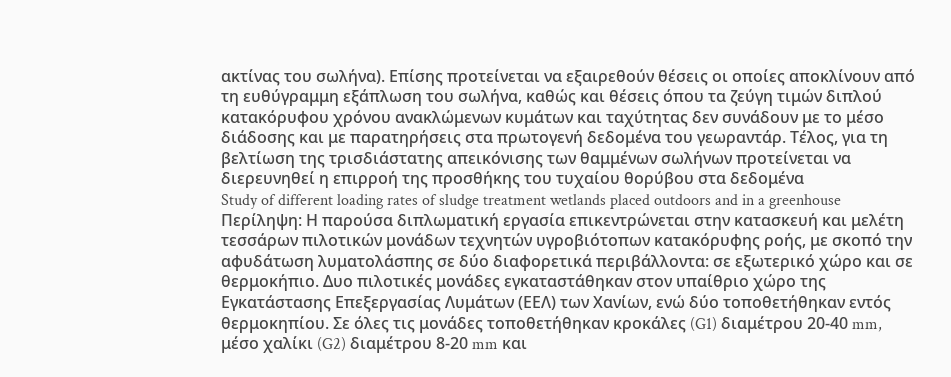ακτίνας του σωλήνα). Επίσης προτείνεται να εξαιρεθούν θέσεις οι οποίες αποκλίνουν από τη ευθύγραμμη εξάπλωση του σωλήνα, καθώς και θέσεις όπου τα ζεύγη τιμών διπλού κατακόρυφου χρόνου ανακλώμενων κυμάτων και ταχύτητας δεν συνάδουν με το μέσο διάδοσης και με παρατηρήσεις στα πρωτογενή δεδομένα του γεωραντάρ. Τέλος, για τη βελτίωση της τρισδιάστατης απεικόνισης των θαμμένων σωλήνων προτείνεται να διερευνηθεί η επιρροή της προσθήκης του τυχαίου θορύβου στα δεδομένα
Study of different loading rates of sludge treatment wetlands placed outdoors and in a greenhouse
Περίληψη: Η παρούσα διπλωματική εργασία επικεντρώνεται στην κατασκευή και μελέτη τεσσάρων πιλοτικών μονάδων τεχνητών υγροβιότοπων κατακόρυφης ροής, με σκοπό την αφυδάτωση λυματολάσπης σε δύο διαφορετικά περιβάλλοντα: σε εξωτερικό χώρο και σε θερμοκήπιο. Δυο πιλοτικές μονάδες εγκαταστάθηκαν στον υπαίθριο χώρο της Εγκατάστασης Επεξεργασίας Λυμάτων (ΕΕΛ) των Χανίων, ενώ δύο τοποθετήθηκαν εντός θερμοκηπίου. Σε όλες τις μονάδες τοποθετήθηκαν κροκάλες (G1) διαμέτρου 20-40 mm, μέσο χαλίκι (G2) διαμέτρου 8-20 mm και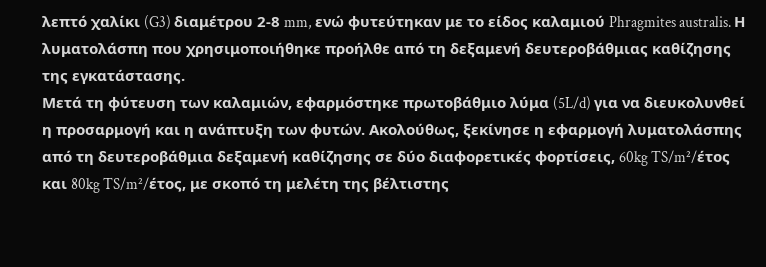λεπτό χαλίκι (G3) διαμέτρου 2-8 mm, ενώ φυτεύτηκαν με το είδος καλαμιού Phragmites australis. Η λυματολάσπη που χρησιμοποιήθηκε προήλθε από τη δεξαμενή δευτεροβάθμιας καθίζησης της εγκατάστασης.
Μετά τη φύτευση των καλαμιών, εφαρμόστηκε πρωτοβάθμιο λύμα (5L/d) για να διευκολυνθεί η προσαρμογή και η ανάπτυξη των φυτών. Ακολούθως, ξεκίνησε η εφαρμογή λυματολάσπης από τη δευτεροβάθμια δεξαμενή καθίζησης σε δύο διαφορετικές φορτίσεις, 60kg TS/m²/έτος και 80kg TS/m²/έτος, με σκοπό τη μελέτη της βέλτιστης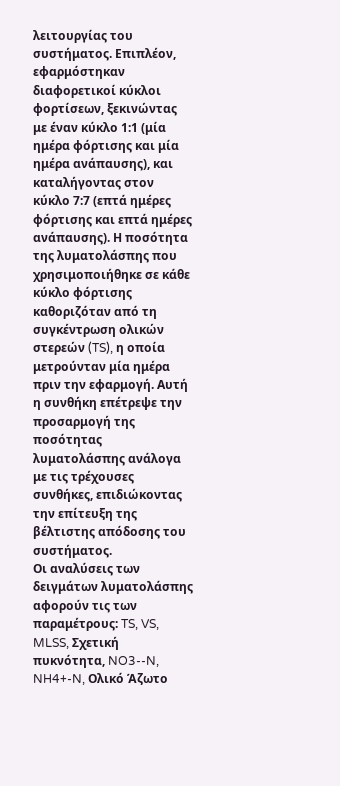λειτουργίας του συστήματος. Επιπλέον, εφαρμόστηκαν διαφορετικοί κύκλοι φορτίσεων, ξεκινώντας με έναν κύκλο 1:1 (μία ημέρα φόρτισης και μία ημέρα ανάπαυσης), και καταλήγοντας στον κύκλο 7:7 (επτά ημέρες φόρτισης και επτά ημέρες ανάπαυσης). Η ποσότητα της λυματολάσπης που χρησιμοποιήθηκε σε κάθε κύκλο φόρτισης καθοριζόταν από τη συγκέντρωση ολικών στερεών (TS), η οποία μετρούνταν μία ημέρα πριν την εφαρμογή. Αυτή η συνθήκη επέτρεψε την προσαρμογή της ποσότητας λυματολάσπης ανάλογα με τις τρέχουσες συνθήκες, επιδιώκοντας την επίτευξη της βέλτιστης απόδοσης του συστήματος.
Οι αναλύσεις των δειγμάτων λυματολάσπης αφορούν τις των παραμέτρους: TS, VS, MLSS, Σχετική πυκνότητα, NO3--N, NH4+-N, Ολικό Άζωτο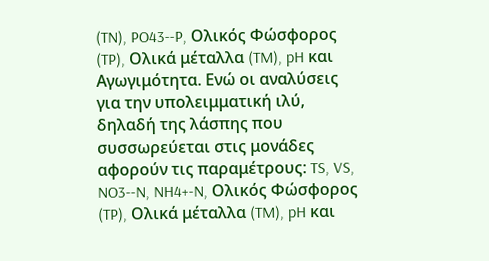(TN), PO43--P, Ολικός Φώσφορος (TP), Ολικά μέταλλα (TM), pH και Αγωγιμότητα. Ενώ οι αναλύσεις για την υπολειμματική ιλύ, δηλαδή της λάσπης που συσσωρεύεται στις μονάδες αφορούν τις παραμέτρους: TS, VS, NO3--N, NH4+-N, Ολικός Φώσφορος (TP), Ολικά μέταλλα (TM), pH και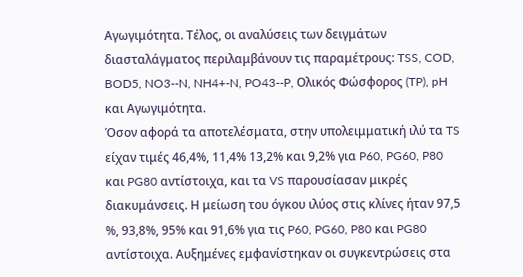Αγωγιμότητα. Τέλος, οι αναλύσεις των δειγμάτων διασταλάγματος περιλαμβάνουν τις παραμέτρους: TSS, COD, BOD5, NO3--N, NH4+-N, PO43--P, Ολικός Φώσφορος (TP), pH και Αγωγιμότητα.
Όσον αφορά τα αποτελέσματα, στην υπολειμματική ιλύ τα TS είχαν τιμές 46,4%, 11,4% 13,2% και 9,2% για P60, PG60, P80 και PG80 αντίστοιχα, και τα VS παρουσίασαν μικρές διακυμάνσεις. Η μείωση του όγκου ιλύος στις κλίνες ήταν 97,5 %, 93,8%, 95% και 91,6% για τις P60, PG60, P80 και PG80 αντίστοιχα. Αυξημένες εμφανίστηκαν οι συγκεντρώσεις στα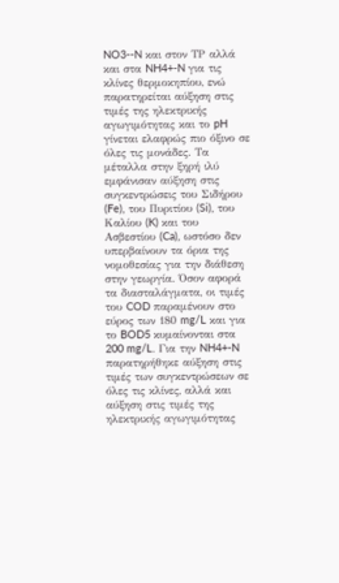NO3--N και στον ΤΡ αλλά και στα NH4+-N για τις κλίνες θερμοκηπίου, ενώ παρατηρείται αύξηση στις τιμές της ηλεκτρικής αγωγιμότητας και το pH γίνεται ελαφρώς πιο όξινο σε όλες τις μονάδες. Τα μέταλλα στην ξηρή ιλύ εμφάνισαν αύξηση στις συγκεντρώσεις του Σιδήρου (Fe), του Πυριτίου (Si), του Καλίου (K) και του Ασβεστίου (Ca), ωστόσο δεν υπερβαίνουν τα όρια της νομοθεσίας για την διάθεση στην γεωργία. Όσον αφορά τα διασταλάγματα, οι τιμές του COD παραμένουν στο εύρος των 180 mg/L και για το BOD5 κυμαίνονται στα 200 mg/L. Για την NH4+-N παρατηρήθηκε αύξηση στις τιμές των συγκεντρώσεων σε όλες τις κλίνες, αλλά και αύξηση στις τιμές της ηλεκτρικής αγωγιμότητας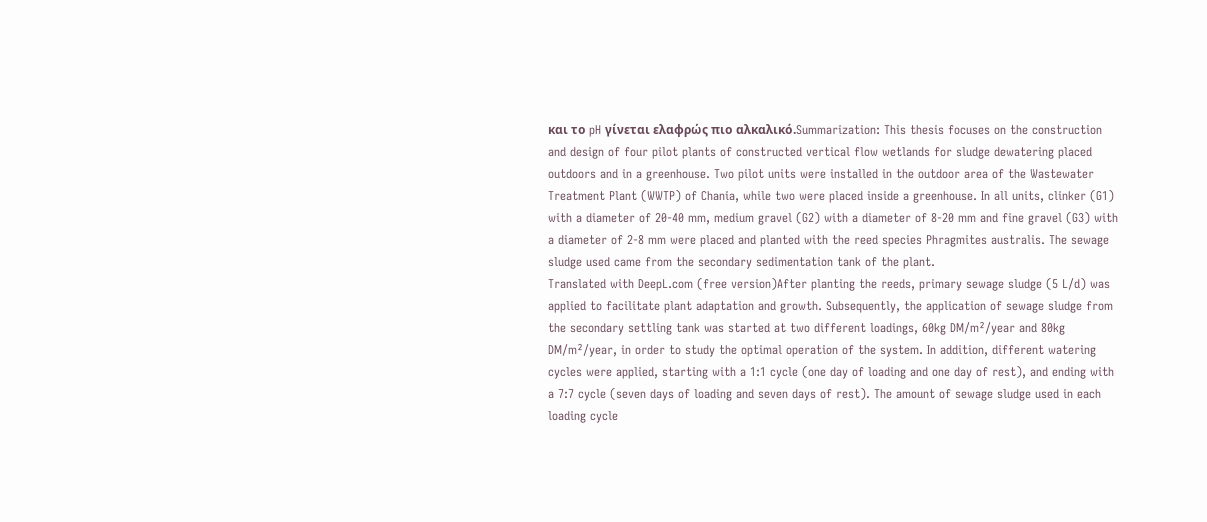και το pH γίνεται ελαφρώς πιο αλκαλικό.Summarization: This thesis focuses on the construction and design of four pilot plants of constructed vertical flow wetlands for sludge dewatering placed outdoors and in a greenhouse. Two pilot units were installed in the outdoor area of the Wastewater Treatment Plant (WWTP) of Chania, while two were placed inside a greenhouse. In all units, clinker (G1) with a diameter of 20-40 mm, medium gravel (G2) with a diameter of 8-20 mm and fine gravel (G3) with a diameter of 2-8 mm were placed and planted with the reed species Phragmites australis. The sewage sludge used came from the secondary sedimentation tank of the plant.
Translated with DeepL.com (free version)After planting the reeds, primary sewage sludge (5 L/d) was applied to facilitate plant adaptation and growth. Subsequently, the application of sewage sludge from the secondary settling tank was started at two different loadings, 60kg DM/m²/year and 80kg DM/m²/year, in order to study the optimal operation of the system. In addition, different watering cycles were applied, starting with a 1:1 cycle (one day of loading and one day of rest), and ending with a 7:7 cycle (seven days of loading and seven days of rest). The amount of sewage sludge used in each loading cycle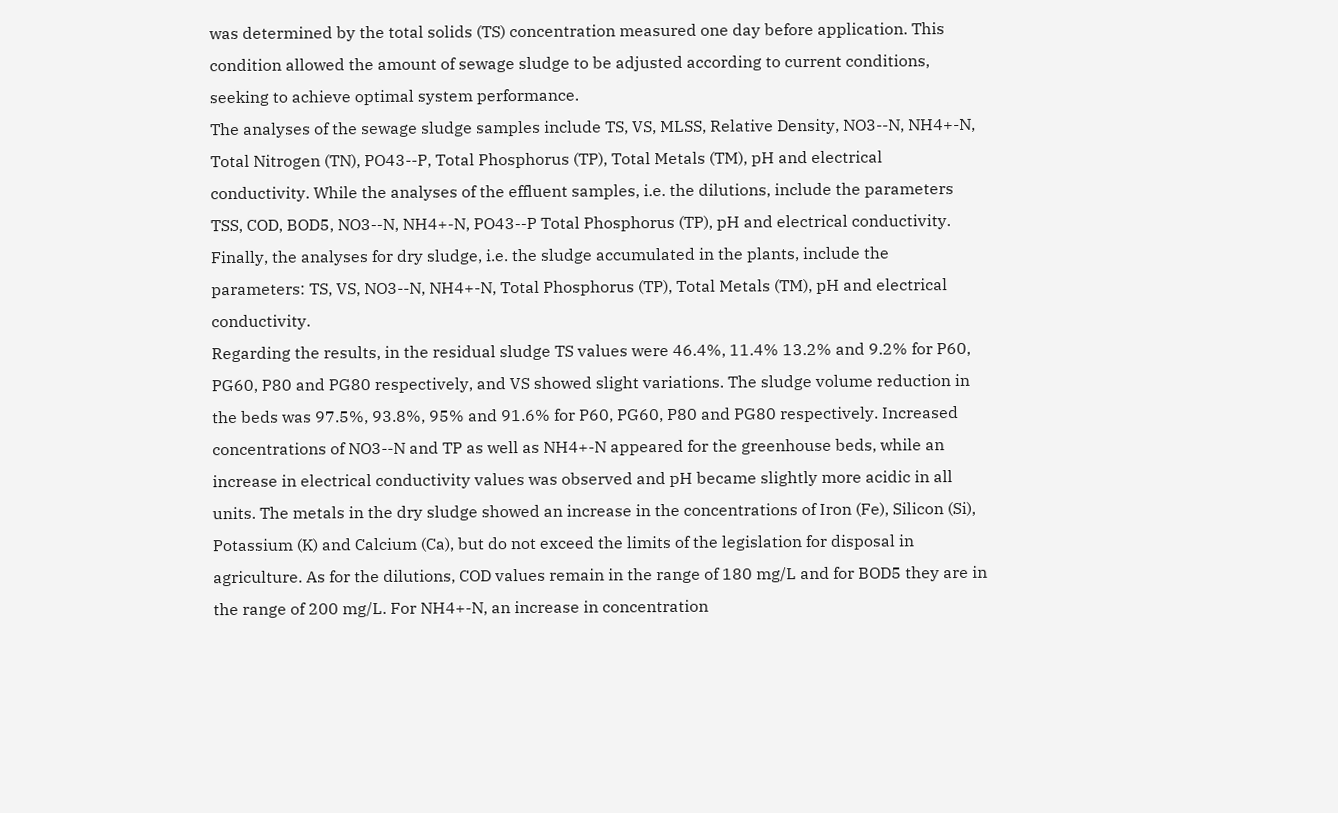was determined by the total solids (TS) concentration measured one day before application. This condition allowed the amount of sewage sludge to be adjusted according to current conditions, seeking to achieve optimal system performance.
The analyses of the sewage sludge samples include TS, VS, MLSS, Relative Density, NO3--N, NH4+-N, Total Nitrogen (TN), PO43--P, Total Phosphorus (TP), Total Metals (TM), pH and electrical conductivity. While the analyses of the effluent samples, i.e. the dilutions, include the parameters TSS, COD, BOD5, NO3--N, NH4+-N, PO43--P Total Phosphorus (TP), pH and electrical conductivity. Finally, the analyses for dry sludge, i.e. the sludge accumulated in the plants, include the parameters: TS, VS, NO3--N, NH4+-N, Total Phosphorus (TP), Total Metals (TM), pH and electrical conductivity.
Regarding the results, in the residual sludge TS values were 46.4%, 11.4% 13.2% and 9.2% for P60, PG60, P80 and PG80 respectively, and VS showed slight variations. The sludge volume reduction in the beds was 97.5%, 93.8%, 95% and 91.6% for P60, PG60, P80 and PG80 respectively. Increased concentrations of NO3--N and TP as well as NH4+-N appeared for the greenhouse beds, while an increase in electrical conductivity values was observed and pH became slightly more acidic in all units. The metals in the dry sludge showed an increase in the concentrations of Iron (Fe), Silicon (Si), Potassium (K) and Calcium (Ca), but do not exceed the limits of the legislation for disposal in agriculture. As for the dilutions, COD values remain in the range of 180 mg/L and for BOD5 they are in the range of 200 mg/L. For NH4+-N, an increase in concentration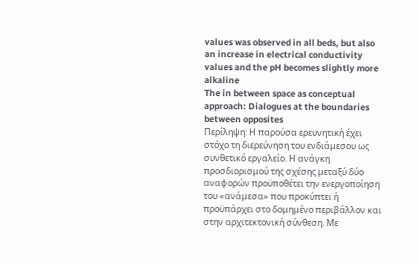values was observed in all beds, but also an increase in electrical conductivity values and the pH becomes slightly more alkaline
The in between space as conceptual approach: Dialogues at the boundaries between opposites
Περίληψη: Η παρούσα ερευνητική έχει στόχο τη διερεύνηση του ενδιάμεσου ως συνθετικό εργαλείο. Η ανάγκη προσδιορισμού της σχέσης μεταξύ δύο αναφορών προϋποθέτει την ενεργοποίηση του «ανάμεσα» που προκύπτει ή προϋπάρχει στο δομημένο περιβάλλον και στην αρχιτεκτονική σύνθεση. Με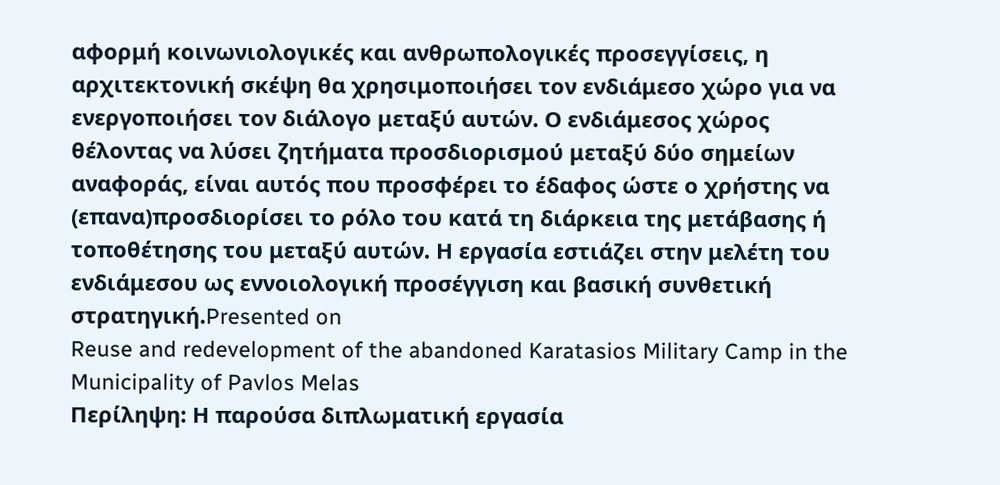αφορμή κοινωνιολογικές και ανθρωπολογικές προσεγγίσεις, η αρχιτεκτονική σκέψη θα χρησιμοποιήσει τον ενδιάμεσο χώρο για να ενεργοποιήσει τον διάλογο μεταξύ αυτών. Ο ενδιάμεσος χώρος θέλοντας να λύσει ζητήματα προσδιορισμού μεταξύ δύο σημείων αναφοράς, είναι αυτός που προσφέρει το έδαφος ώστε ο χρήστης να (επανα)προσδιορίσει το ρόλο του κατά τη διάρκεια της μετάβασης ή τοποθέτησης του μεταξύ αυτών. Η εργασία εστιάζει στην μελέτη του ενδιάμεσου ως εννοιολογική προσέγγιση και βασική συνθετική στρατηγική.Presented on
Reuse and redevelopment of the abandoned Karatasios Military Camp in the Municipality of Pavlos Melas
Περίληψη: Η παρούσα διπλωματική εργασία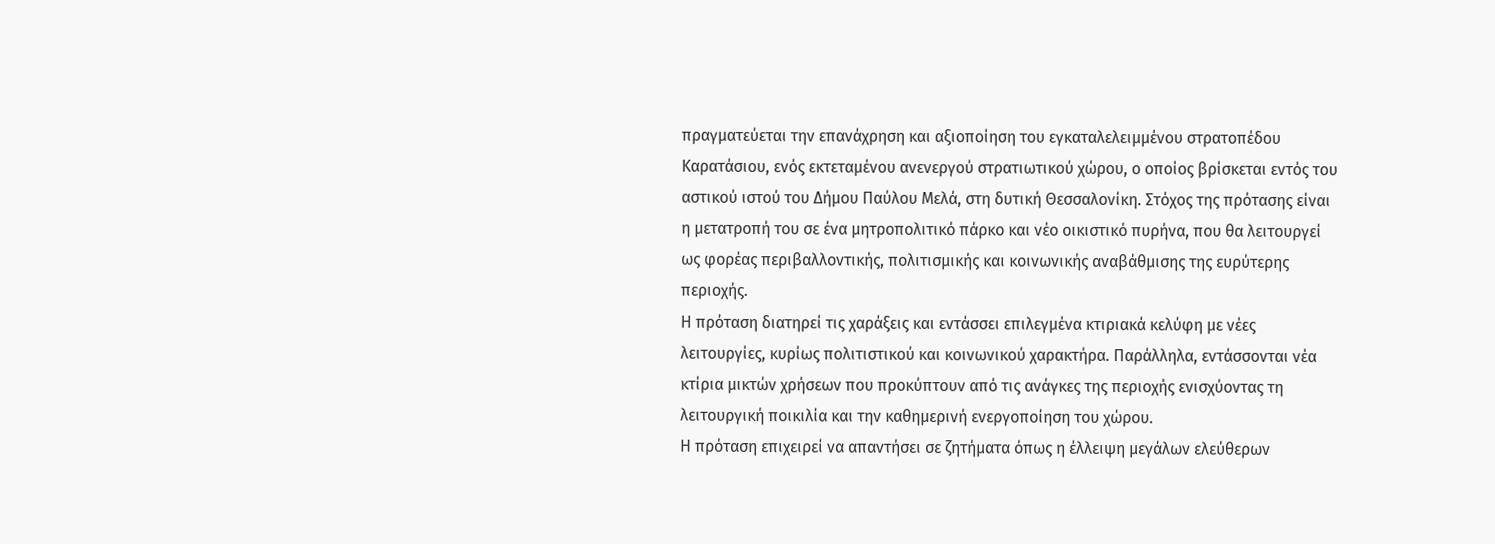πραγματεύεται την επανάχρηση και αξιοποίηση του εγκαταλελειμμένου στρατοπέδου Καρατάσιου, ενός εκτεταμένου ανενεργού στρατιωτικού χώρου, ο οποίος βρίσκεται εντός του αστικού ιστού του Δήμου Παύλου Μελά, στη δυτική Θεσσαλονίκη. Στόχος της πρότασης είναι η μετατροπή του σε ένα μητροπολιτικό πάρκο και νέο οικιστικό πυρήνα, που θα λειτουργεί ως φορέας περιβαλλοντικής, πολιτισμικής και κοινωνικής αναβάθμισης της ευρύτερης περιοχής.
Η πρόταση διατηρεί τις χαράξεις και εντάσσει επιλεγμένα κτιριακά κελύφη με νέες λειτουργίες, κυρίως πολιτιστικού και κοινωνικού χαρακτήρα. Παράλληλα, εντάσσονται νέα κτίρια μικτών χρήσεων που προκύπτουν από τις ανάγκες της περιοχής ενισχύοντας τη λειτουργική ποικιλία και την καθημερινή ενεργοποίηση του χώρου.
Η πρόταση επιχειρεί να απαντήσει σε ζητήματα όπως η έλλειψη μεγάλων ελεύθερων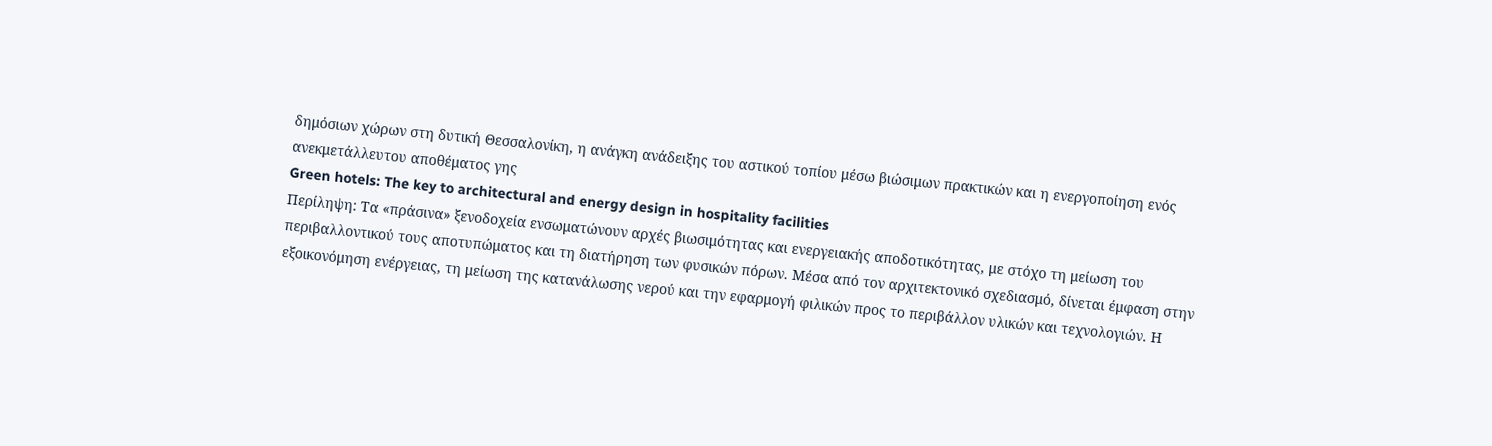δημόσιων χώρων στη δυτική Θεσσαλονίκη, η ανάγκη ανάδειξης του αστικού τοπίου μέσω βιώσιμων πρακτικών και η ενεργοποίηση ενός ανεκμετάλλευτου αποθέματος γης
Green hotels: The key to architectural and energy design in hospitality facilities
Περίληψη: Τα «πράσινα» ξενοδοχεία ενσωματώνουν αρχές βιωσιμότητας και ενεργειακής αποδοτικότητας, με στόχο τη μείωση του περιβαλλοντικού τους αποτυπώματος και τη διατήρηση των φυσικών πόρων. Μέσα από τον αρχιτεκτονικό σχεδιασμό, δίνεται έμφαση στην εξοικονόμηση ενέργειας, τη μείωση της κατανάλωσης νερού και την εφαρμογή φιλικών προς το περιβάλλον υλικών και τεχνολογιών. Η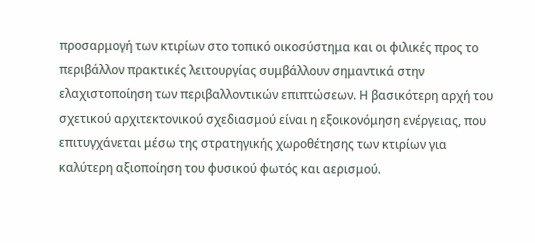προσαρμογή των κτιρίων στο τοπικό οικοσύστημα και οι φιλικές προς το περιβάλλον πρακτικές λειτουργίας συμβάλλουν σημαντικά στην ελαχιστοποίηση των περιβαλλοντικών επιπτώσεων. Η βασικότερη αρχή του σχετικού αρχιτεκτονικού σχεδιασμού είναι η εξοικονόμηση ενέργειας, που επιτυγχάνεται μέσω της στρατηγικής χωροθέτησης των κτιρίων για καλύτερη αξιοποίηση του φυσικού φωτός και αερισμού.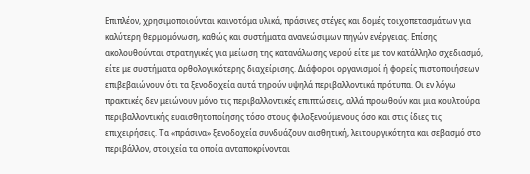Επιπλέον, χρησιμοποιούνται καινοτόμα υλικά, πράσινες στέγες και δομές τοιχοπετασμάτων για καλύτερη θερμομόνωση, καθώς και συστήματα ανανεώσιμων πηγών ενέργειας. Επίσης ακολουθούνται στρατηγικές για μείωση της κατανάλωσης νερού είτε με τον κατάλληλο σχεδιασμό, είτε με συστήματα ορθολογικότερης διαχείρισης. Διάφοροι οργανισμοί ή φορείς πιστοποιήσεων επιβεβαιώνουν ότι τα ξενοδοχεία αυτά τηρούν υψηλά περιβαλλοντικά πρότυπα. Οι εν λόγω πρακτικές δεν μειώνουν μόνο τις περιβαλλοντικές επιπτώσεις, αλλά προωθούν και μια κουλτούρα περιβαλλοντικής ευαισθητοποίησης τόσο στους φιλοξενούμενους όσο και στις ίδιες τις επιχειρήσεις. Τα «πράσινα» ξενοδοχεία συνδυάζουν αισθητική, λειτουργικότητα και σεβασμό στο περιβάλλον, στοιχεία τα οποία ανταποκρίνονται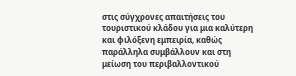στις σύγχρονες απαιτήσεις του τουριστικού κλάδου για μια καλύτερη και φιλόξενη εμπειρία, καθώς παράλληλα συμβάλλουν και στη μείωση του περιβαλλοντικού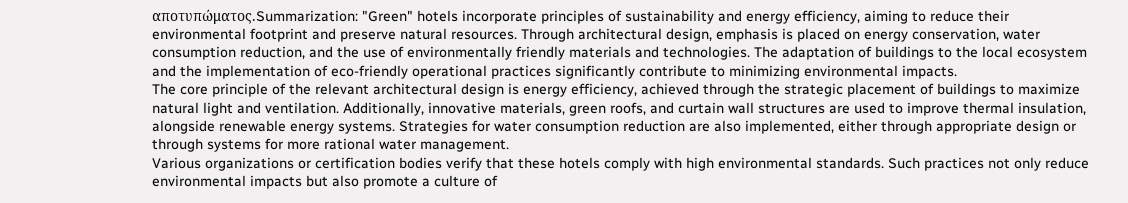αποτυπώματος.Summarization: "Green" hotels incorporate principles of sustainability and energy efficiency, aiming to reduce their environmental footprint and preserve natural resources. Through architectural design, emphasis is placed on energy conservation, water consumption reduction, and the use of environmentally friendly materials and technologies. The adaptation of buildings to the local ecosystem and the implementation of eco-friendly operational practices significantly contribute to minimizing environmental impacts.
The core principle of the relevant architectural design is energy efficiency, achieved through the strategic placement of buildings to maximize natural light and ventilation. Additionally, innovative materials, green roofs, and curtain wall structures are used to improve thermal insulation, alongside renewable energy systems. Strategies for water consumption reduction are also implemented, either through appropriate design or through systems for more rational water management.
Various organizations or certification bodies verify that these hotels comply with high environmental standards. Such practices not only reduce environmental impacts but also promote a culture of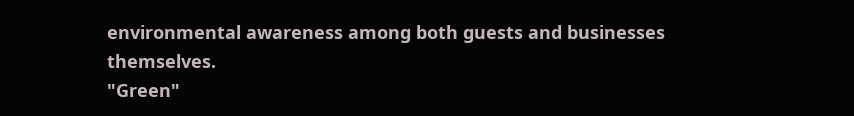environmental awareness among both guests and businesses themselves.
"Green"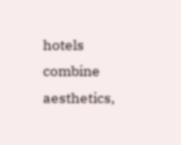hotels combine aesthetics,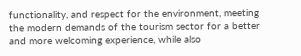functionality, and respect for the environment, meeting the modern demands of the tourism sector for a better and more welcoming experience, while also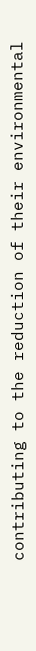contributing to the reduction of their environmental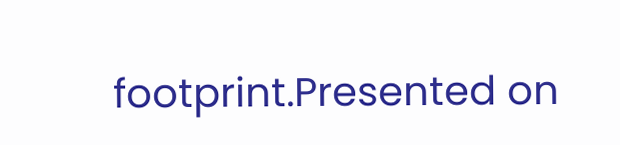footprint.Presented on